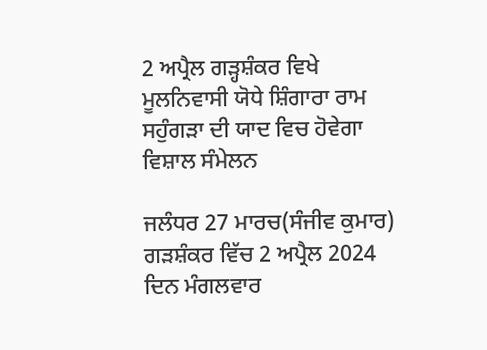2 ਅਪ੍ਰੈਲ ਗੜ੍ਹਸ਼ੰਕਰ ਵਿਖੇ ਮੂਲਨਿਵਾਸੀ ਯੋਧੇ ਸ਼ਿੰਗਾਰਾ ਰਾਮ ਸਹੁੰਗੜਾ ਦੀ ਯਾਦ ਵਿਚ ਹੋਵੇਗਾ ਵਿਸ਼ਾਲ ਸੰਮੇਲਨ

ਜਲੰਧਰ 27 ਮਾਰਚ(ਸੰਜੀਵ ਕੁਮਾਰ) ਗੜਸ਼ੰਕਰ ਵਿੱਚ 2 ਅਪ੍ਰੈਲ 2024 ਦਿਨ ਮੰਗਲਵਾਰ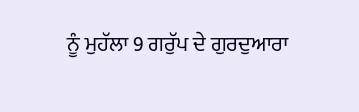ਨੂੰ ਮੁਹੱਲਾ 9 ਗਰੁੱਪ ਦੇ ਗੁਰਦੁਆਰਾ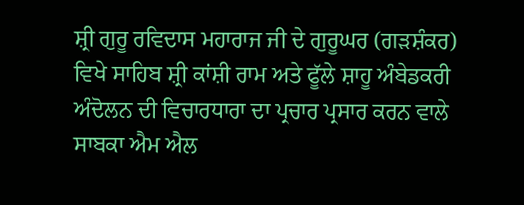ਸ਼੍ਰੀ ਗੁਰੂ ਰਵਿਦਾਸ ਮਹਾਰਾਜ ਜੀ ਦੇ ਗੁਰੂਘਰ (ਗੜਸ਼ੰਕਰ) ਵਿਖੇ ਸਾਹਿਬ ਸ਼੍ਰੀ ਕਾਂਸ਼ੀ ਰਾਮ ਅਤੇ ਫੂੱਲੇ ਸ਼ਾਹੂ ਅੰਬੇਡਕਰੀ ਅੰਦੋਲਨ ਦੀ ਵਿਚਾਰਧਾਰਾ ਦਾ ਪ੍ਰਚਾਰ ਪ੍ਰਸਾਰ ਕਰਨ ਵਾਲੇ ਸਾਬਕਾ ਐਮ ਐਲ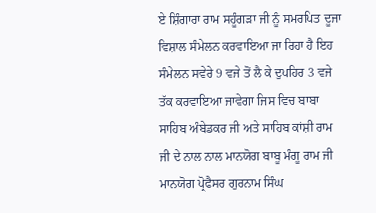ਏ ਸ਼ਿੰਗਾਰਾ ਰਾਮ ਸਹੂੰਗੜਾ ਜੀ ਨੂੰ ਸਮਰਪਿਤ ਦੂਜਾ ਵਿਸ਼ਾਲ ਸੰਮੇਲਨ ਕਰਵਾਇਆ ਜਾ ਰਿਹਾ ਹੈ ਇਹ ਸੰਮੇਲਨ ਸਵੇਰੇ 9 ਵਜੇ ਤੋਂ ਲੈ ਕੇ ਦੁਪਹਿਰ 3 ਵਜੇ ਤੱਕ ਕਰਵਾਇਆ ਜਾਵੇਗਾ ਜਿਸ ਵਿਚ ਬਾਬਾ ਸਾਹਿਬ ਅੰਬੇਡਕਰ ਜੀ ਅਤੇ ਸਾਹਿਬ ਕਾਂਸ਼ੀ ਰਾਮ ਜੀ ਦੇ ਨਾਲ ਨਾਲ ਮਾਨਯੋਗ ਬਾਬੂ ਮੰਗੂ ਰਾਮ ਜੀ ਮਾਨਯੋਗ ਪ੍ਰੋਫੈਸਰ ਗੁਰਨਾਮ ਸਿੰਘ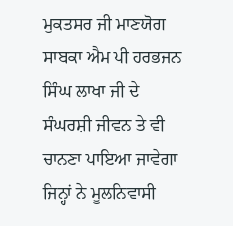ਮੁਕਤਸਰ ਜੀ ਮਾਣਯੋਗ ਸਾਬਕਾ ਐਮ ਪੀ ਹਰਭਜਨ ਸਿੰਘ ਲਾਖਾ ਜੀ ਦੇ ਸੰਘਰਸ਼ੀ ਜੀਵਨ ਤੇ ਵੀ ਚਾਨਣਾ ਪਾਇਆ ਜਾਵੇਗਾ ਜਿਨ੍ਹਾਂ ਨੇ ਮੂਲਨਿਵਾਸੀ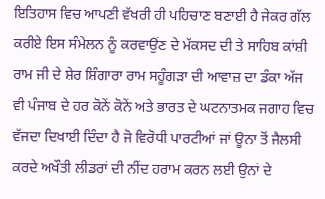ਇਤਿਹਾਸ ਵਿਚ ਆਪਣੀ ਵੱਖਰੀ ਹੀ ਪਹਿਚਾਣ ਬਣਾਈ ਹੈ ਜੇਕਰ ਗੱਲ ਕਰੀਏ ਇਸ ਸੰਮੇਲਨ ਨੂੰ ਕਰਵਾਉਂਣ ਦੇ ਮੱਕਸਦ ਦੀ ਤੇ ਸਾਹਿਬ ਕਾਂਸ਼ੀ ਰਾਮ ਜੀ ਦੇ ਸ਼ੇਰ ਸ਼ਿੰਗਾਰਾ ਰਾਮ ਸਹੂੰਗੜਾ ਦੀ ਆਵਾਜ਼ ਦਾ ਡੰਕਾ ਅੱਜ ਵੀ ਪੰਜਾਬ ਦੇ ਹਰ ਕੋਨੇਂ ਕੋਨੇਂ ਅਤੇ ਭਾਰਤ ਦੇ ਘਟਨਾਤਮਕ ਜਗਾਹ ਵਿਚ ਵੱਜਦਾ ਦਿਖਾਈ ਦਿੰਦਾ ਹੈ ਜੋ ਵਿਰੋਧੀ ਪਾਰਟੀਆਂ ਜਾਂ ਊਨਾ ਤੋਂ ਜੈਲਸੀ ਕਰਦੇ ਅਖੌਤੀ ਲੀਡਰਾਂ ਦੀ ਨੀਂਦ ਹਰਾਮ ਕਰਨ ਲਈ ਉਨਾਂ ਦੇ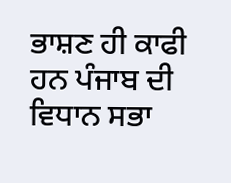ਭਾਸ਼ਣ ਹੀ ਕਾਫੀ ਹਨ ਪੰਜਾਬ ਦੀ ਵਿਧਾਨ ਸਭਾ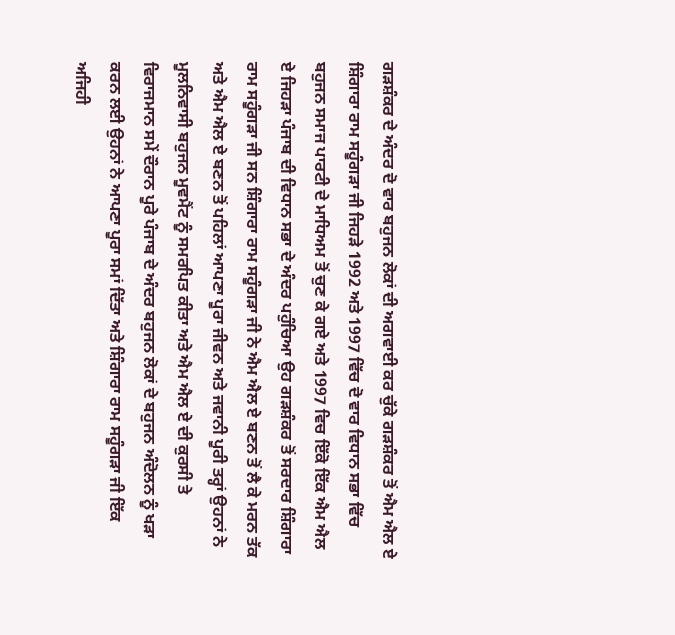ਗੜਸ਼ੰਕਰ ਦੇ ਅੰਦਰ ਦੋ ਵਾਰ ਬਹੁਜਨ ਲੋਕਾਂ ਦੀ ਅਗਵਾਈ ਕਰ ਚੁੱਕੇ ਗੜਸ਼ੰਕਰ ਤੋਂ ਐਮ ਐਲ ਏ ਸ਼ਿੰਗਾਰਾ ਰਾਮ ਸਹੂੰਗੜਾ ਜੀ ਜਿਹੜੇ 1992 ਅਤੇ 1997 ਵਿੱਚ ਦੋ ਵਾਰ ਵਿਧਾਨ ਸਭਾ ਵਿੱਚ ਬਹੁਜਨ ਸਮਾਜ ਪਾਰਟੀ ਦੇ ਮਾਧਿਅਮ ਤੋਂ ਚੁਣ ਕੇ ਗਏ ਅਤੇ 1997 ਵਿਚ ਇੱਕੋ ਇੱਕ ਐਮ ਐਲ ਏ ਜਿਹੜਾ ਪੰਜਾਬ ਦੀ ਵਿਧਾਨ ਸਭਾ ਦੇ ਅੰਦਰ ਪਹੁੰਚਿਆ ਉਹ ਗੜਸ਼ੰਕਰ ਤੋਂ ਸਰਦਾਰ ਸ਼ਿੰਗਾਰਾ ਰਾਮ ਸਹੂੰਗੜਾ ਜੀ ਸਨ ਸ਼ਿੰਗਾਰਾ ਰਾਮ ਸਹੂੰਗੜਾ ਜੀ ਨੇ ਐਮ ਐਲ ਏ ਬਣਨ ਤੋਂ ਲੈ ਕੇ ਮਰਨ ਤੱਕ ਅਤੇ ਐਮ ਐਲ ਏ ਬਣਨ ਤੋਂ ਪਹਿਲਾਂ ਆਪਣਾ ਪੂਰਾ ਜੀਵਨ ਅਤੇ ਜਵਾਨੀ ਪੂਰੀ ਤਰ੍ਹਾਂ ਉਹਨਾਂ ਨੇ ਮੂਲਨਿਵਾਸੀ ਬਹੁਜਨ ਮੂਵਮੈਂਟ ਨੂੰ ਸਮਰਪਿਤ ਕੀਤਾ ਅਤੇ ਐਮ ਐਲ ਏ ਦੀ ਕੁਰਸੀ ਤੇ ਵਿਰਾਜਮਾਨ ਸਮੇਂ ਦੌਰਾਨ ਪੂਰੇ ਪੰਜਾਬ ਦੇ ਅੰਦਰ ਬਹੁਜਨ ਲੋਕਾਂ ਦੇ ਬਹੁਜਨ ਅੰਦੋਲਨ ਨੂੰ ਖੜਾ ਕਰਨ ਲਈ ਉਹਨਾਂ ਨੇ ਆਪਣਾ ਪੂਰਾ ਸਮਾਂ ਦਿੱਤਾ ਅਤੇ ਸ਼ਿੰਗਾਰਾ ਰਾਮ ਸਹੂੰਗੜਾ ਜੀ ਇੱਕ ਅਜਿਹੀ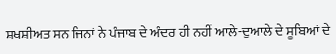ਸ਼ਖਸ਼ੀਅਤ ਸਨ ਜਿਨਾਂ ਨੇ ਪੰਜਾਬ ਦੇ ਅੰਦਰ ਹੀ ਨਹੀਂ ਆਲੇ-ਦੁਆਲੇ ਦੇ ਸੂਬਿਆਂ ਦੇ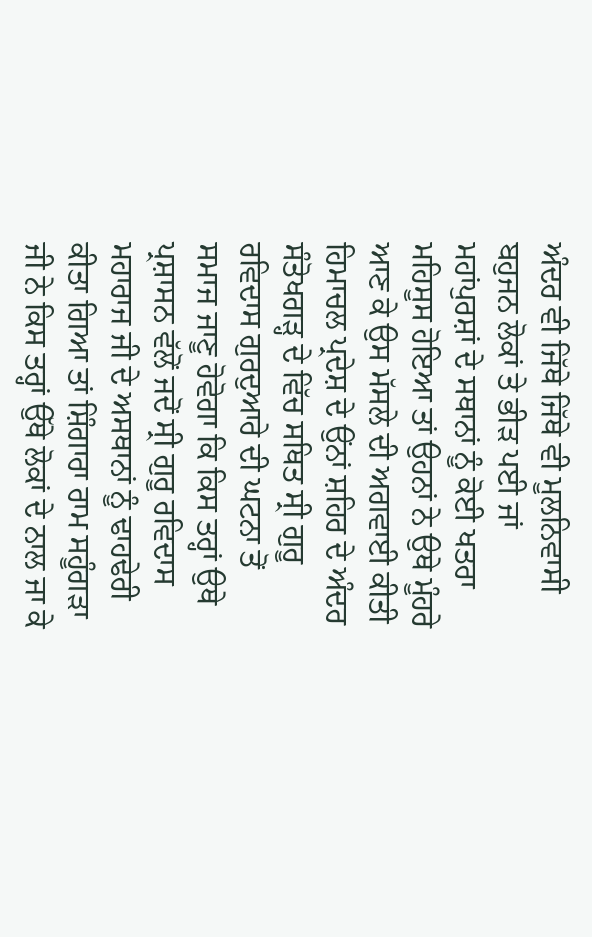ਅੰਦਰ ਵੀ ਜਿੱਥੇ ਜਿੱਥੇ ਵੀ ਮੂਲਨਿਵਾਸੀ ਬਹੁਜਨ ਲੋਕਾਂ ਤੇ ਭੀੜ ਪਈ ਜਾਂ ਮਹਾਂਪੁਰਸ਼ਾਂ ਦੇ ਸਥਾਨਾਂ ਨੂੰ ਕੋਈ ਖਤਰਾ ਮਹਿਸੂਸ ਹੋਇਆ ਤਾਂ ਉਹਨਾਂ ਨੇ ਉਥੇ ਮੂੰਹਰੇ ਆਣ ਕੇ ਉਸ ਮੱਸਲੇ ਦੀ ਅਗਵਾਈ ਕੀਤੀ ਹਿਮਾਚਲ ਪ੍ਰਦੇਸ਼ ਦੇ ਉਂਨਾਂ ਸ਼ਹਿਰ ਦੇ ਅੰਦਰ ਸੰਤੋਖਗੜ੍ਹ ਦੇ ਵਿੱਚ ਸਥਿਤ ਸ੍ਰੀ ਗੁਰੂ ਰਵਿਦਾਸ ਗੁਰਦੁਆਰੇ ਦੀ ਘਟਨਾ ਤੋਂ ਸਮਾਜ ਜਾਣੂ ਹੋਵੋਗਾ ਕਿ ਕਿਸ ਤਰ੍ਹਾਂ ਉਥੇ ਪ੍ਰਸ਼ਾਸਨ ਵੱਲੋਂ ਜਦੋਂ ਸ੍ਰੀ ਗੁਰੂ ਰਵਿਦਾਸ ਮਹਾਰਾਜ ਜੀ ਦੇ ਅਸਥਾਨਾਂ ਨੂੰ ਢਾਹਢੇਰੀ ਕੀਤਾ ਗਿਆ ਤਾਂ ਸ਼ਿੰਗਾਰਾ ਰਾਮ ਸਹੂੰਗੜਾ ਜੀ ਨੇ ਕਿਸ ਤਰ੍ਹਾਂ ਉੱਥੇ ਲੋਕਾਂ ਦੇ ਨਾਲ ਜਾ ਕੇ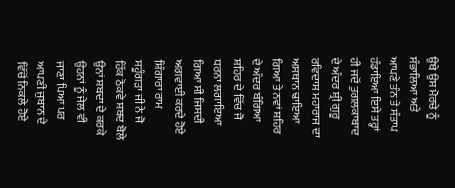ਉਥੇ ਉਸ ਮੋਰਚੇ ਨੂੰ ਸੰਭਾਲਿਆ ਅਤੇ ਆਪਣੇ ਤੰਨ ਤੇ ਸੰਤਾਪ ਹੰਡਾਇਆ ਇਸੇ ਤਰ੍ਹਾਂ ਹੀ ਜਦੋਂ ਤੁਗਲਕਾਬਾਦ ਦੇ ਅੰਦਰ ਸ਼੍ਰੀ ਗੁਰੂ ਰਵਿਦਾਸ ਮਹਾਰਾਜ ਦਾ ਅਸਥਾਨ ਢਾਇਆ ਗਿਆ ਤੇ ਨਵਾਂ ਸ਼ਹਿਰ ਦੇ ਅੰਦਰ ਬੰਗਿਆ ਸ਼ਹਿਰ ਦੇ ਵਿੱਚ ਜੋ ਧਰਨਾ ਲਗਾਇਆ ਗਿਆ ਸੀ ਜਿਸਦੀ ਅਗਵਾਈ ਕਰਦੇ ਹੋਏ ਸ਼ਿੰਗਾਰਾ ਰਾਮ ਸਹੂੰਗੜਾ ਜੀ ਨੇ ਜੋ ਹਿੱਕ ਠੋਕਵੇ ਸ਼ਬਦ ਬੋਲੇ ਉਨਾਂ ਸ਼ਬਦਾ ਦੇ ਕਰਕੇ ਉਹਨਾਂ ਨੂੰ ਜੇਲ ਵੀ ਜਾਣਾ ਪਿਆ ਪਰ ਆਪਣੀ ਜੁਬਾਨ ਦੇ ਵਿੱਚੋਂ ਨਿਕਲੇ ਹੋਏ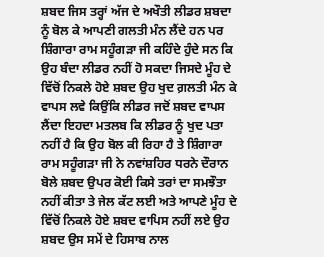ਸ਼ਬਦ ਜਿਸ ਤਰ੍ਹਾਂ ਅੱਜ ਦੇ ਅਖੌਤੀ ਲੀਡਰ ਸ਼ਬਦਾ ਨੂੰ ਬੋਲ ਕੇ ਆਪਣੀ ਗਲਤੀ ਮੰਨ ਲੈਂਦੇ ਹਨ ਪਰ ਸ਼ਿੰਗਾਰਾ ਰਾਮ ਸਹੂੰਗੜਾ ਜੀ ਕਹਿੰਦੇ ਹੁੰਦੇ ਸਨ ਕਿ ਉਹ ਬੰਦਾ ਲੀਡਰ ਨਹੀਂ ਹੋ ਸਕਦਾ ਜਿਸਦੇ ਮੂੰਹ ਦੇ ਵਿੱਚੋਂ ਨਿਕਲੇ ਹੋਏ ਸ਼ਬਦ ਉਹ ਖੁਦ ਗ਼ਲਤੀ ਮੰਨ ਕੇ ਵਾਪਸ ਲਵੇ ਕਿਉਂਕਿ ਲੀਡਰ ਜਦੋਂ ਸ਼ਬਦ ਵਾਪਸ ਲੈਂਦਾ ਇਹਦਾ ਮਤਲਬ ਕਿ ਲੀਡਰ ਨੂੰ ਖੁਦ ਪਤਾ ਨਹੀਂ ਹੈ ਕਿ ਉਹ ਬੋਲ ਕੀ ਰਿਹਾ ਹੈ ਤੇ ਸ਼ਿੰਗਾਰਾ ਰਾਮ ਸਹੂੰਗੜਾ ਜੀ ਨੇ ਨਵਾਂਸ਼ਹਿਰ ਧਰਨੇ ਦੌਰਾਨ ਬੋਲੇ ਸ਼ਬਦ ਉਪਰ ਕੋਈ ਕਿਸੇ ਤਰਾਂ ਦਾ ਸਮਝੌਤਾ ਨਹੀਂ ਕੀਤਾ ਤੇ ਜੇਲ ਕੱਟ ਲਈ ਅਤੇ ਆਪਣੇ ਮੂੰਹ ਦੇ ਵਿੱਚੋਂ ਨਿਕਲੇ ਹੋਏ ਸ਼ਬਦ ਵਾਪਿਸ ਨਹੀਂ ਲਏ ਉਹ ਸ਼ਬਦ ਉਸ ਸਮੇਂ ਦੇ ਹਿਸਾਬ ਨਾਲ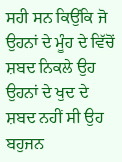ਸਹੀ ਸਨ ਕਿਉਂਕਿ ਜੋ ਉਹਨਾਂ ਦੇ ਮੂੰਹ ਦੇ ਵਿੱਚੋਂ ਸ਼ਬਦ ਨਿਕਲੇ ਉਹ ਉਹਨਾਂ ਦੇ ਖੁਦ ਦੇ ਸ਼ਬਦ ਨਹੀਂ ਸੀ ਉਹ ਬਹੁਜਨ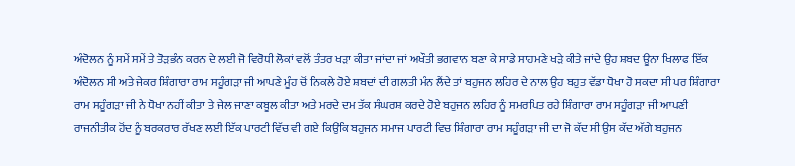ਅੰਦੋਲਨ ਨੂੰ ਸਮੇਂ ਸਮੇਂ ਤੇ ਤੋੜਭੰਨ ਕਰਨ ਦੇ ਲਈ ਜੋ ਵਿਰੋਧੀ ਲੋਕਾਂ ਵਲੋਂ ਤੰਤਰ ਖੜਾ ਕੀਤਾ ਜਾਂਦਾ ਜਾਂ ਅਖੌਤੀ ਭਗਵਾਨ ਬਣਾ ਕੇ ਸਾਡੇ ਸਾਹਮਣੇ ਖੜੇ ਕੀਤੇ ਜਾਂਦੇ ਉਹ ਸ਼ਬਦ ਊਨਾ ਖਿਲਾਫ ਇੱਕ ਅੰਦੋਲਨ ਸੀ ਅਤੇ ਜੇਕਰ ਸ਼ਿੰਗਾਰਾ ਰਾਮ ਸਹੂੰਗੜਾ ਜੀ ਆਪਣੇ ਮੂੰਹ ਚੋਂ ਨਿਕਲੇ ਹੋਏ ਸ਼ਬਦਾਂ ਦੀ ਗਲਤੀ ਮੰਨ ਲੈਂਦੇ ਤਾਂ ਬਹੁਜਨ ਲਹਿਰ ਦੇ ਨਾਲ ਉਹ ਬਹੁਤ ਵੱਡਾ ਧੋਖਾ ਹੋ ਸਕਦਾ ਸੀ ਪਰ ਸ਼ਿੰਗਾਰਾ ਰਾਮ ਸਹੂੰਗੜਾ ਜੀ ਨੇ ਧੋਖਾ ਨਹੀਂ ਕੀਤਾ ਤੇ ਜੇਲ ਜਾਣਾ ਕਬੂਲ ਕੀਤਾ ਅਤੇ ਮਰਦੇ ਦਮ ਤੱਕ ਸੰਘਰਸ਼ ਕਰਦੇ ਹੋਏ ਬਹੁਜਨ ਲਹਿਰ ਨੂੰ ਸਮਰਪਿਤ ਰਹੇ ਸ਼ਿੰਗਾਰਾ ਰਾਮ ਸਹੂੰਗੜਾ ਜੀ ਆਪਣੀ ਰਾਜਨੀਤੀਕ ਹੋਂਦ ਨੂੰ ਬਰਕਰਾਰ ਰੱਖਣ ਲਈ ਇੱਕ ਪਾਰਟੀ ਵਿੱਚ ਵੀ ਗਏ ਕਿਉਂਕਿ ਬਹੁਜਨ ਸਮਾਜ ਪਾਰਟੀ ਵਿਚ ਸ਼ਿੰਗਾਰਾ ਰਾਮ ਸਹੂੰਗੜਾ ਜੀ ਦਾ ਜੋ ਕੱਦ ਸੀ ਉਸ ਕੱਦ ਅੱਗੇ ਬਹੁਜਨ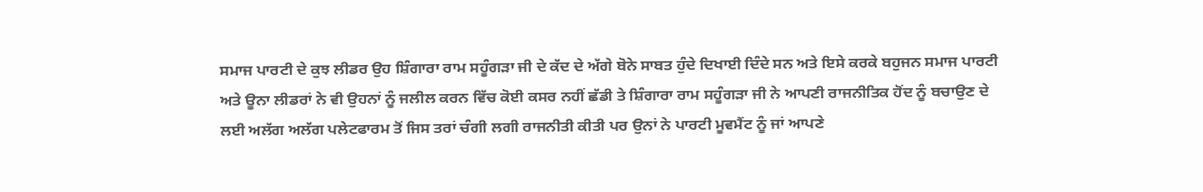ਸਮਾਜ ਪਾਰਟੀ ਦੇ ਕੁਝ ਲੀਡਰ ਉਹ ਸ਼ਿੰਗਾਰਾ ਰਾਮ ਸਹੂੰਗੜਾ ਜੀ ਦੇ ਕੱਦ ਦੇ ਅੱਗੇ ਬੋਨੇ ਸਾਬਤ ਹੁੰਦੇ ਦਿਖਾਈ ਦਿੰਦੇ ਸਨ ਅਤੇ ਇਸੇ ਕਰਕੇ ਬਹੁਜਨ ਸਮਾਜ ਪਾਰਟੀ ਅਤੇ ਊਨਾ ਲੀਡਰਾਂ ਨੇ ਵੀ ਉਹਨਾਂ ਨੂੰ ਜਲੀਲ ਕਰਨ ਵਿੱਚ ਕੋਈ ਕਸਰ ਨਹੀਂ ਛੱਡੀ ਤੇ ਸ਼ਿੰਗਾਰਾ ਰਾਮ ਸਹੂੰਗੜਾ ਜੀ ਨੇ ਆਪਣੀ ਰਾਜਨੀਤਿਕ ਹੋਂਦ ਨੂੰ ਬਚਾਉਣ ਦੇ ਲਈ ਅਲੱਗ ਅਲੱਗ ਪਲੇਟਫਾਰਮ ਤੋਂ ਜਿਸ ਤਰਾਂ ਚੰਗੀ ਲਗੀ ਰਾਜਨੀਤੀ ਕੀਤੀ ਪਰ ਉਨਾਂ ਨੇ ਪਾਰਟੀ ਮੂਵਮੈਂਟ ਨੂੰ ਜਾਂ ਆਪਣੇ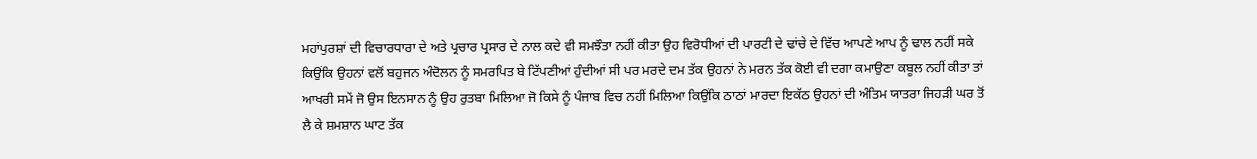ਮਹਾਂਪੁਰਸ਼ਾਂ ਦੀ ਵਿਚਾਰਧਾਰਾ ਦੇ ਅਤੇ ਪ੍ਰਚਾਰ ਪ੍ਰਸਾਰ ਦੇ ਨਾਲ ਕਦੇ ਵੀ ਸਮਝੌਤਾ ਨਹੀਂ ਕੀਤਾ ਉਹ ਵਿਰੋਧੀਆਂ ਦੀ ਪਾਰਟੀ ਦੇ ਢਾਂਚੇ ਦੇ ਵਿੱਚ ਆਪਣੇ ਆਪ ਨੂੰ ਢਾਲ ਨਹੀਂ ਸਕੇ ਕਿਉਂਕਿ ਉਹਨਾਂ ਵਲੋਂ ਬਹੁਜਨ ਅੰਦੋਲਨ ਨੂੰ ਸਮਰਪਿਤ ਬੇ ਟਿੱਪਣੀਆਂ ਹੁੰਦੀਆਂ ਸੀ ਪਰ ਮਰਦੇ ਦਮ ਤੱਕ ਉਹਨਾਂ ਨੇ ਮਰਨ ਤੱਕ ਕੋਈ ਵੀ ਦਗਾ ਕਮਾਉਣਾ ਕਬੂਲ ਨਹੀਂ ਕੀਤਾ ਤਾਂ ਆਖਰੀ ਸਮੇਂ ਜੋ ਉਸ ਇਨਸਾਨ ਨੂੰ ਉਹ ਰੁਤਬਾ ਮਿਲਿਆ ਜੋ ਕਿਸੇ ਨੂੰ ਪੰਜਾਬ ਵਿਚ ਨਹੀਂ ਮਿਲਿਆ ਕਿਉਂਕਿ ਠਾਠਾਂ ਮਾਰਦਾ ਇਕੱਠ ਉਹਨਾਂ ਦੀ ਅੰਤਿਮ ਯਾਤਰਾ ਜਿਹੜੀ ਘਰ ਤੋਂ ਲੈ ਕੇ ਸ਼ਮਸ਼ਾਨ ਘਾਟ ਤੱਕ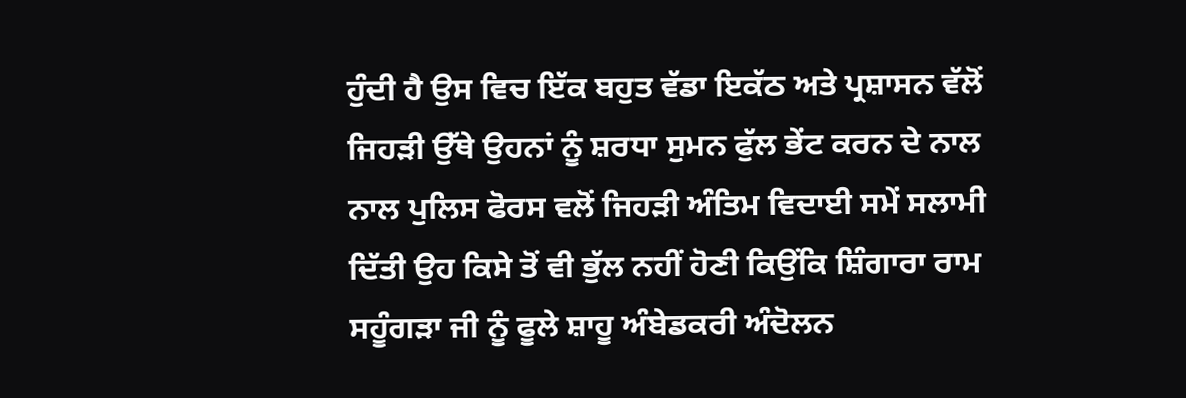ਹੁੰਦੀ ਹੈ ਉਸ ਵਿਚ ਇੱਕ ਬਹੁਤ ਵੱਡਾ ਇਕੱਠ ਅਤੇ ਪ੍ਰਸ਼ਾਸਨ ਵੱਲੋਂ ਜਿਹੜੀ ਉੱਥੇ ਉਹਨਾਂ ਨੂੰ ਸ਼ਰਧਾ ਸੁਮਨ ਫੁੱਲ ਭੇਂਟ ਕਰਨ ਦੇ ਨਾਲ ਨਾਲ ਪੁਲਿਸ ਫੋਰਸ ਵਲੋਂ ਜਿਹੜੀ ਅੰਤਿਮ ਵਿਦਾਈ ਸਮੇਂ ਸਲਾਮੀ ਦਿੱਤੀ ਉਹ ਕਿਸੇ ਤੋਂ ਵੀ ਭੁੱਲ ਨਹੀਂ ਹੋਣੀ ਕਿਉਂਕਿ ਸ਼ਿੰਗਾਰਾ ਰਾਮ ਸਹੂੰਗੜਾ ਜੀ ਨੂੰ ਫੂਲੇ ਸ਼ਾਹੂ ਅੰਬੇਡਕਰੀ ਅੰਦੋਲਨ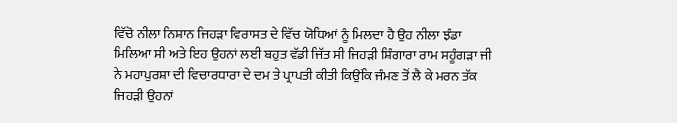ਵਿੱਚੋ ਨੀਲਾ ਨਿਸ਼ਾਨ ਜਿਹੜਾ ਵਿਰਾਸਤ ਦੇ ਵਿੱਚ ਯੋਧਿਆਂ ਨੂੰ ਮਿਲਦਾ ਹੈ ਉਹ ਨੀਲਾ ਝੰਡਾ ਮਿਲਿਆ ਸੀ ਅਤੇ ਇਹ ਉਹਨਾਂ ਲਈ ਬਹੁਤ ਵੱਡੀ ਜਿੱਤ ਸੀ ਜਿਹੜੀ ਸ਼ਿੰਗਾਰਾ ਰਾਮ ਸਹੂੰਗੜਾ ਜੀ ਨੇ ਮਹਾਪੁਰਸ਼ਾ ਦੀ ਵਿਚਾਰਧਾਰਾ ਦੇ ਦਮ ਤੇ ਪ੍ਰਾਪਤੀ ਕੀਤੀ ਕਿਉਂਕਿ ਜੰਮਣ ਤੋਂ ਲੈ ਕੇ ਮਰਨ ਤੱਕ ਜਿਹੜੀ ਉਹਨਾਂ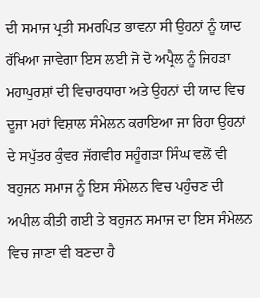ਦੀ ਸਮਾਜ ਪ੍ਰਤੀ ਸਮਰਪਿਤ ਭਾਵਨਾ ਸੀ ਉਹਨਾਂ ਨੂੰ ਯਾਦ ਰੱਖਿਆ ਜਾਵੇਗਾ ਇਸ ਲਈ ਜੋ ਦੋ ਅਪ੍ਰੈਲ ਨੂੰ ਜਿਹੜਾ ਮਹਾਪੁਰਸ਼ਾਂ ਦੀ ਵਿਚਾਰਧਾਰਾ ਅਤੇ ਉਹਨਾਂ ਦੀ ਯਾਦ ਵਿਚ ਦੂਜਾ ਮਹਾਂ ਵਿਸ਼ਾਲ ਸੰਮੇਲਨ ਕਰਾਇਆ ਜਾ ਰਿਹਾ ਉਹਨਾਂ ਦੇ ਸਪੁੱਤਰ ਕੁੰਵਰ ਜੱਗਵੀਰ ਸਹੂੰਗੜਾ ਸਿੰਘ ਵਲੋਂ ਵੀ ਬਹੁਜਨ ਸਮਾਜ ਨੂੰ ਇਸ ਸੰਮੇਲਨ ਵਿਚ ਪਹੁੰਚਣ ਦੀ ਅਪੀਲ ਕੀਤੀ ਗਈ ਤੇ ਬਹੁਜਨ ਸਮਾਜ ਦਾ ਇਸ ਸੰਮੇਲਨ ਵਿਚ ਜਾਣਾ ਵੀ ਬਣਦਾ ਹੈ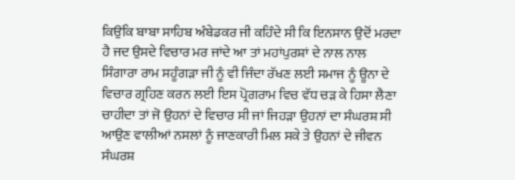ਕਿਉਂਕਿ ਬਾਬਾ ਸਾਹਿਬ ਅੰਬੇਡਕਰ ਜੀ ਕਹਿੰਦੇ ਸੀ ਕਿ ਇਨਸਾਨ ਉਦੋਂ ਮਰਦਾ ਹੈ ਜਦ ਉਸਦੇ ਵਿਚਾਰ ਮਰ ਜਾਂਦੇ ਆ ਤਾਂ ਮਹਾਂਪੁਰਸ਼ਾਂ ਦੇ ਨਾਲ ਨਾਲ ਸਿੰਗਾਰਾ ਰਾਮ ਸਹੂੰਗੜਾ ਜੀ ਨੂੰ ਵੀ ਜਿੰਦਾ ਰੱਖਣ ਲਈ ਸਮਾਜ ਨੂੰ ਊਨਾ ਦੇ ਵਿਚਾਰ ਗ੍ਰਹਿਣ ਕਰਨ ਲਈ ਇਸ ਪ੍ਰੋਗਰਾਮ ਵਿਚ ਵੱਧ ਚੜ ਕੇ ਹਿਸਾ ਲੈਣਾ ਚਾਹੀਦਾ ਤਾਂ ਜੋ ਉਹਨਾਂ ਦੇ ਵਿਚਾਰ ਸੀ ਜਾਂ ਜਿਹੜਾ ਉਹਨਾਂ ਦਾ ਸੰਘਰਸ਼ ਸੀ ਆਉਣ ਵਾਲੀਆਂ ਨਸਲਾਂ ਨੂੰ ਜਾਣਕਾਰੀ ਮਿਲ ਸਕੇ ਤੇ ਉਹਨਾਂ ਦੇ ਜੀਵਨ ਸੰਘਰਸ਼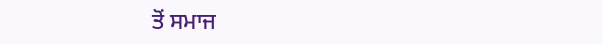ਤੋਂ ਸਮਾਜ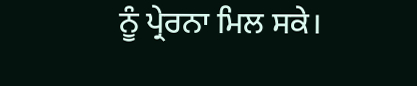ਨੂੰ ਪ੍ਰੇਰਨਾ ਮਿਲ ਸਕੇ।